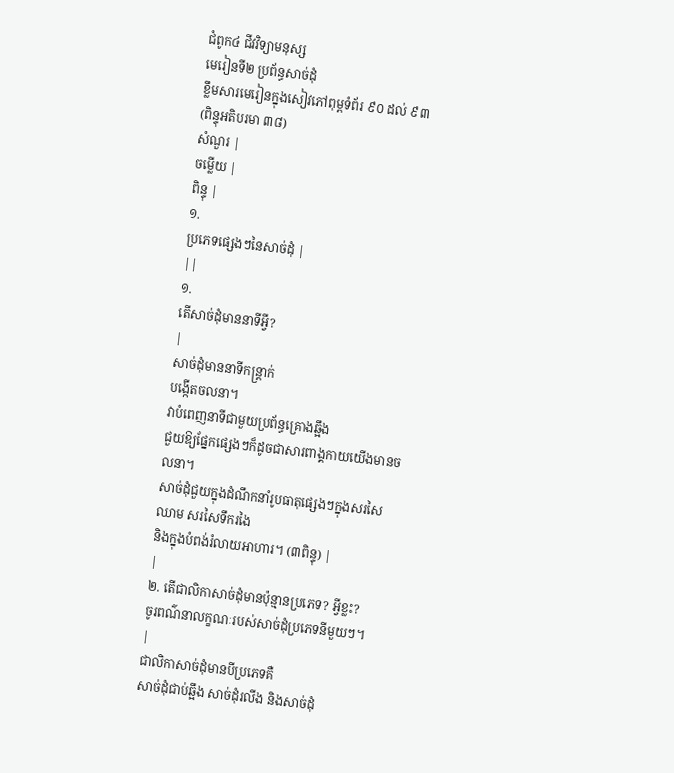ជំពូក៤ ជីវវិទ្យាមនុស្ស
មេរៀនទី២ ប្រព័ន្ធសាច់ដុំ
ខ្លឹមសារមេរៀនក្នុងសៀវភៅពុម្ពទំព័រ ៩០ ដល់ ៩៣
(ពិន្ទុអតិបរមា ៣៨)
សំណួរ |
ចម្លើយ |
ពិន្ទុ |
១.
ប្រភេទផ្សេងៗនៃសាច់ដុំ |
||
១.
តើសាច់ដុំមាននាទីអ្វី?
|
សាច់ដុំមាននាទីកន្ត្រាក់
បង្កើតចលនា។
វាបំពេញនាទីជាមួយប្រព័ន្ធគ្រោងឆ្អឹង
ជួយឱ្យផ្នែកផ្សេងៗក៏ដូចជាសារពាង្គកាយយើងមានចលនា។
សាច់ដុំជួយក្នុងដំណឹកនាំរូបធាតុផ្សេងៗក្នុងសរសៃឈាម សរសៃទឹករងៃ
និងក្នុងបំពង់រំលាយអាហារ។ (៣ពិន្ទុ) |
|
២. តើជាលិកាសាច់ដុំមានប៉ុន្មានប្រភេទ? អ្វីខ្លះ?
ចូរពណ៌នាលក្ខណៈរបស់សាច់ដុំប្រភេទនីមួយៗ។
|
ជាលិកាសាច់ដុំមានបីប្រភេទគឺ
សាច់ដុំជាប់ឆ្អឹង សាច់ដុំរលីង និងសាច់ដុំ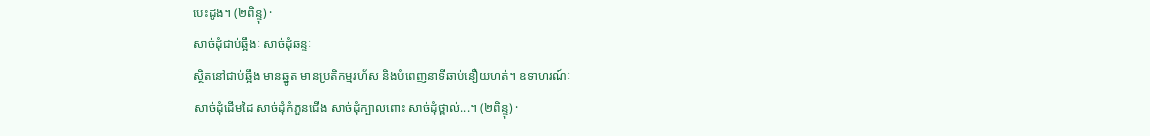បេះដូង។ (២ពិន្ទុ) ·
សាច់ដុំជាប់ឆ្អឹងៈ សាច់ដុំឆន្ទៈ
ស្ថិតនៅជាប់ឆ្អឹង មានឆ្នូត មានប្រតិកម្មរហ័ស និងបំពេញនាទីឆាប់នឿយហត់។ ឧទាហរណ៍ៈ
សាច់ដុំដើមដៃ សាច់ដុំកំភួនជើង សាច់ដុំក្បាលពោះ សាច់ដុំថ្ពាល់...។ (២ពិន្ទុ) ·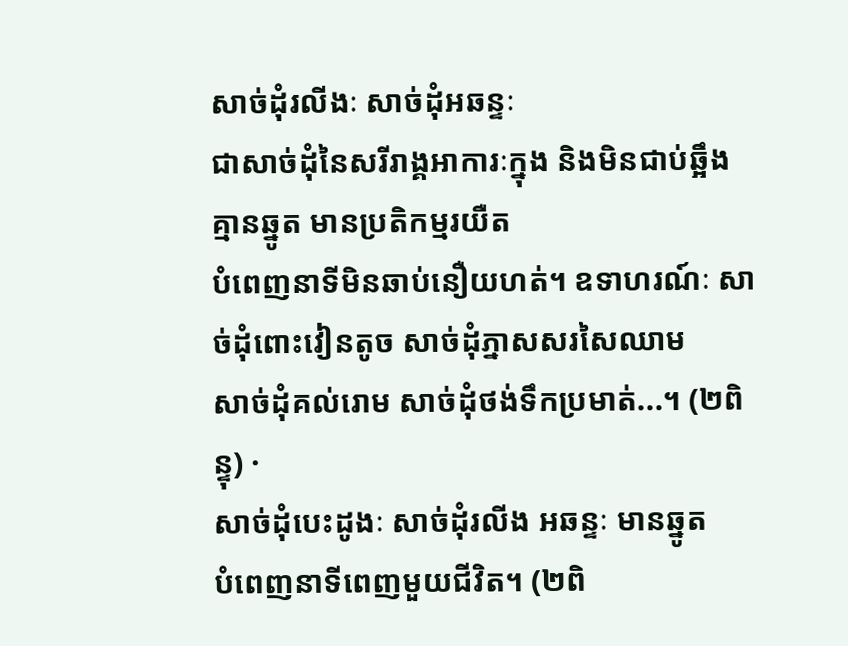សាច់ដុំរលីងៈ សាច់ដុំអឆន្ទៈ
ជាសាច់ដុំនៃសរីរាង្គអាការៈក្នុង និងមិនជាប់ឆ្អឹង គ្មានឆ្នូត មានប្រតិកម្មរយឺត
បំពេញនាទីមិនឆាប់នឿយហត់។ ឧទាហរណ៍ៈ សាច់ដុំពោះវៀនតូច សាច់ដុំភ្នាសសរសៃឈាម
សាច់ដុំគល់រោម សាច់ដុំថង់ទឹកប្រមាត់...។ (២ពិន្ទុ) ·
សាច់ដុំបេះដូងៈ សាច់ដុំរលីង អឆន្ទៈ មានឆ្នូត
បំពេញនាទីពេញមួយជីវិត។ (២ពិ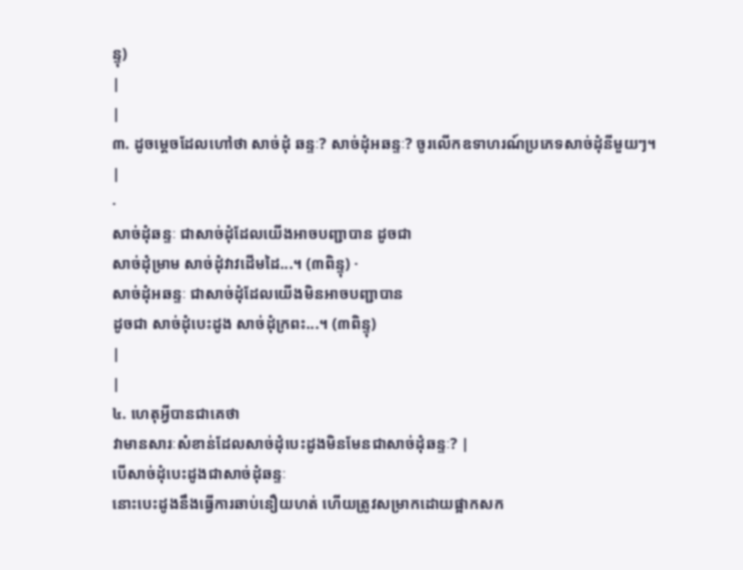ន្ទុ)
|
|
៣. ដូចម្ដេចដែលហៅថា សាច់ដុំ ឆន្ទៈ? សាច់ដុំអឆន្ទៈ? ចូរលើកឧទាហរណ៍ប្រភេទសាច់ដុំនីមួយៗ។
|
·
សាច់ដុំឆន្ទៈ ជាសាច់ដុំដែលយើងអាចបញ្ជាបាន ដូចជា
សាច់ដុំម្រាម សាច់ដុំវាវដើមដៃ...។ (៣ពិន្ទុ) ·
សាច់ដុំអឆន្ទៈ ជាសាច់ដុំដែលយើងមិនអាចបញ្ជាបាន
ដូចជា សាច់ដុំបេះដូង សាច់ដុំក្រពះ...។ (៣ពិន្ទុ)
|
|
៤. ហេតុអ្វីបានជាគេថា
វាមានសារៈសំខាន់ដែលសាច់ដុំបេះដូងមិនមែនជាសាច់ដុំឆន្ទៈ? |
បើសាច់ដុំបេះដូងជាសាច់ដុំឆន្ទៈ
នោះបេះដូងនឹងធ្វើការឆាប់នឿយហត់ ហើយត្រូវសម្រាកដោយផ្អាកសក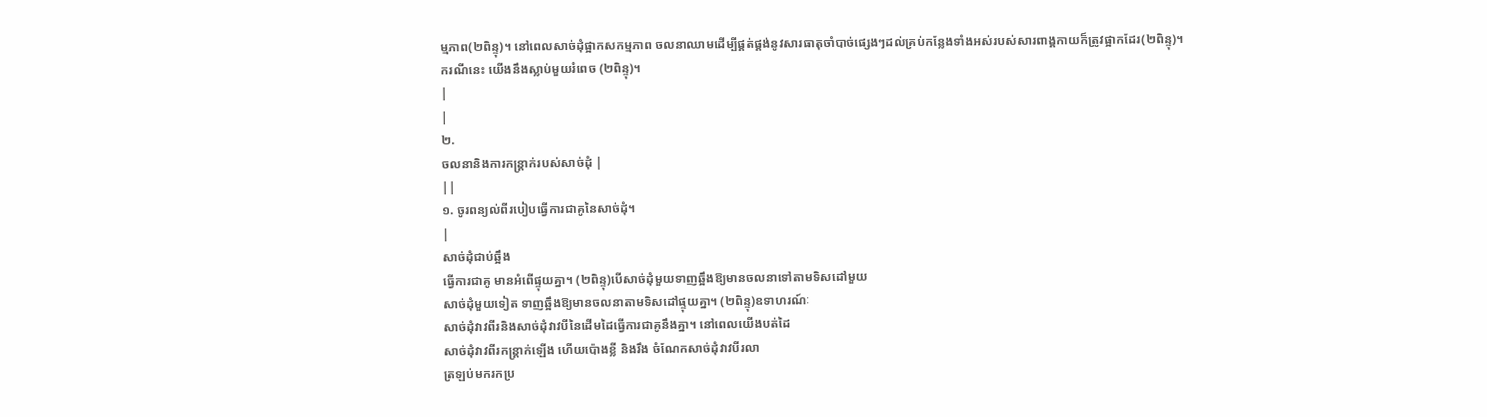ម្មភាព(២ពិន្ទុ)។ នៅពេលសាច់ដុំផ្អាកសកម្មភាព ចលនាឈាមដើម្បីផ្គត់ផ្គង់នូវសារធាតុចាំបាច់ផ្សេងៗដល់គ្រប់កន្លែងទាំងអស់របស់សារពាង្គកាយក៏ត្រូវផ្អាកដែរ(២ពិន្ទុ)។ ករណីនេះ យើងនឹងស្លាប់មួយរំពេច (២ពិន្ទុ)។
|
|
២.
ចលនានិងការកន្ត្រាក់របស់សាច់ដុំ |
||
១. ចូរពន្យល់ពីរបៀបធ្វើការជាគូនៃសាច់ដុំ។
|
សាច់ដុំជាប់ឆ្អឹង
ធ្វើការជាគូ មានអំពើផ្ទុយគ្នា។ (២ពិន្ទុ)បើសាច់ដុំមួយទាញឆ្អឹងឱ្យមានចលនាទៅតាមទិសដៅមួយ
សាច់ដុំមួយទៀត ទាញឆ្អឹងឱ្យមានចលនាតាមទិសដៅផ្ទុយគ្នា។ (២ពិន្ទុ)ឧទាហរណ៍ៈ
សាច់ដុំវាវពីរនិងសាច់ដុំវាវបីនៃដើមដៃធ្វើការជាគូនឹងគ្នា។ នៅពេលយើងបត់ដៃ
សាច់ដុំវាវពីរកន្ត្រាក់ឡើង ហើយប៉ោងខ្លី និងរឹង ចំណែកសាច់ដុំវាវបីរលា
ត្រឡប់មករកប្រ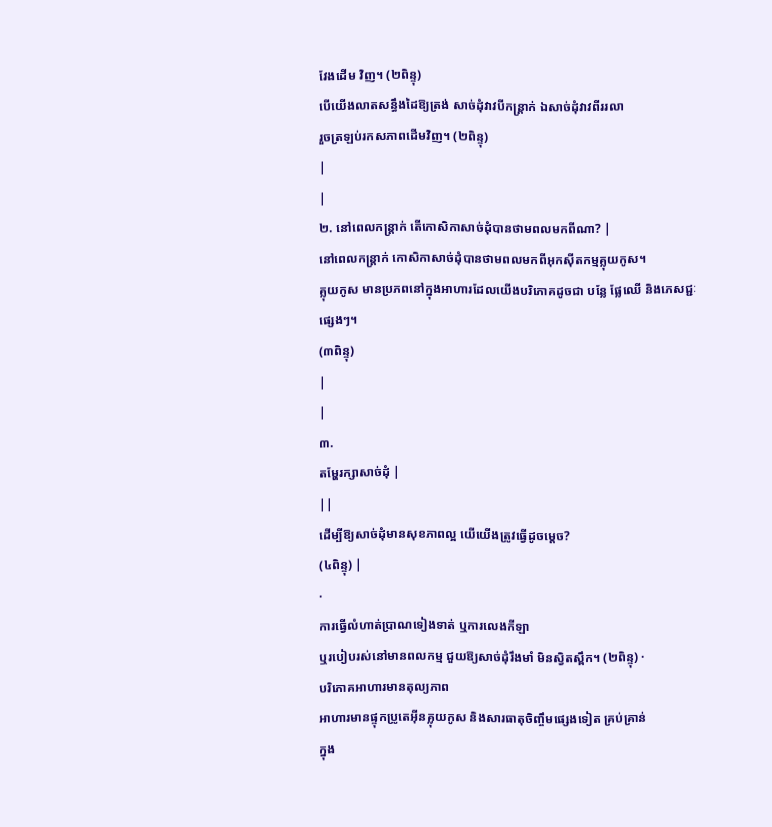វែងដើម វិញ។ (២ពិន្ទុ)
បើយើងលាតសន្ធឹងដៃឱ្យត្រង់ សាច់ដុំវាវបីកន្ត្រាក់ ឯសាច់ដុំវាវពីររលា
រួចត្រឡប់រកសភាពដើមវិញ។ (២ពិន្ទុ)
|
|
២. នៅពេលកន្ត្រាក់ តើកោសិកាសាច់ដុំបានថាមពលមកពីណា? |
នៅពេលកន្ត្រាក់ កោសិកាសាច់ដុំបានថាមពលមកពីអុកស៊ីតកម្មគ្លុយកូស។
គ្លុយកូស មានប្រភពនៅក្នុងអាហារដែលយើងបរិភោគដូចជា បន្លែ ផ្លែឈើ និងភេសជ្ជៈផ្សេងៗ។
(៣ពិន្ទុ)
|
|
៣.
តម្ហែរក្សាសាច់ដុំ |
||
ដើម្បីឱ្យសាច់ដុំមានសុខភាពល្អ យើយើងត្រូវធ្វើដូចម្ដេច?
(៤ពិន្ទុ) |
·
ការធ្វើលំហាត់ប្រាណទៀងទាត់ ឬការលេងកីឡា
ឬរបៀបរស់នៅមានពលកម្ម ជួយឱ្យសាច់ដុំរឹងមាំ មិនស្វិតស្ពឹក។ (២ពិន្ទុ) ·
បរិភោគអាហារមានតុល្យភាព
អាហារមានផ្ទុកប្រូតេអ៊ីនគ្លុយកូស និងសារធាតុចិញ្ចឹមផ្សេងទៀត គ្រប់គ្រាន់
ក្នុង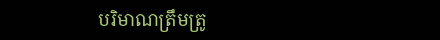បរិមាណត្រឹមត្រូ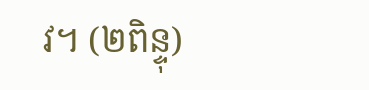វ។ (២ពិន្ទុ)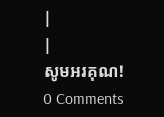|
|
សូមអរគុណ!
0 Comments